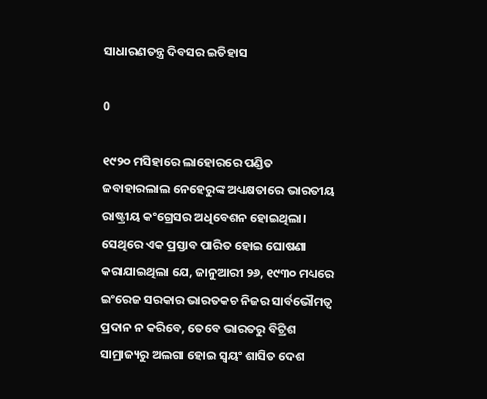ସାଧାରଣତନ୍ତ୍ର ଦିବସର ଇତିହାସ

0

୧୯୨୦ ମସିହାରେ ଲାହୋରରେ ପଣ୍ଡିତ ଜବାହାରଲାଲ ନେହେରୁଙ୍କ ଅଧ୍ୟକ୍ଷତାରେ ଭାରତୀୟ ରାଷ୍ଟ୍ରୀୟ କଂଗ୍ରେସର ଅଧିବେଶନ ହୋଇଥିଲା। ସେଥିରେ ଏକ ପ୍ରସ୍ତାବ ପାରିତ ହୋଇ ଘୋଷଣା କରାଯାଇଥିଲା ଯେ, ଜାନୁଆରୀ ୨୬, ୧୯୩୦ ମଧ୍ୟରେ ଇଂରେଜ ସରକାର ଭାରତକଚ ନିଜର ସାର୍ବଭୌମତ୍ବ ପ୍ରଦାନ ନ କରିବେ, ତେବେ ଭାରତରୁ ବିଟ୍ରିଶ ସାମ୍ରାଜ୍ୟରୁ ଅଲଗା ହୋଇ ସ୍ବୟଂ ଶାସିତ ଦେଶ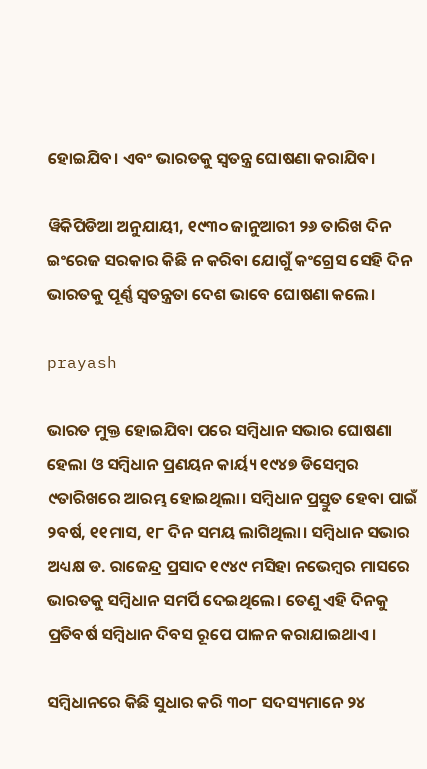ହୋଇଯିବ। ଏବଂ ଭାରତକୁ ସ୍ବତନ୍ତ୍ର ଘୋଷଣା କରାଯିବ।

ୱିକିପିଡିଆ ଅନୁଯାୟୀ, ୧୯୩୦ ଜାନୁଆରୀ ୨୬ ତାରିଖ ଦିନ ଇଂରେଜ ସରକାର କିଛି ନ କରିବା ଯୋଗୁଁ କଂଗ୍ରେସ ସେହି ଦିନ ଭାରତକୁ ପୂର୍ଣ୍ଣ ସ୍ବତନ୍ତ୍ରତା ଦେଶ ଭାବେ ଘୋଷଣା କଲେ।

prayash

ଭାରତ ମୁକ୍ତ ହୋଇଯିବା ପରେ ସମ୍ବିଧାନ ସଭାର ଘୋଷଣା ହେଲା ଓ ସମ୍ବିଧାନ ପ୍ରଣୟନ କାର୍ୟ୍ୟ ୧୯୪୭ ଡିସେମ୍ବର ୯ତାରିଖରେ ଆରମ୍ଭ ହୋଇଥିଲା। ସମ୍ବିଧାନ ପ୍ରସ୍ତୁତ ହେବା ପାଇଁ ୨ବର୍ଷ, ୧୧ମାସ, ୧୮ ଦିନ ସମୟ ଲାଗିଥିଲା। ସମ୍ବିଧାନ ସଭାର ଅଧ୍ୟକ୍ଷ ଡ. ରାଜେନ୍ଦ୍ର ପ୍ରସାଦ ୧୯୪୯ ମସିହା ନଭେମ୍ବର ମାସରେ ଭାରତକୁ ସମ୍ବିଧାନ ସମର୍ପି ଦେଇଥିଲେ। ତେଣୁ ଏହି ଦିନକୁ ପ୍ରତିବର୍ଷ ସମ୍ବିଧାନ ଦିବସ ରୂପେ ପାଳନ କରାଯାଇଥାଏ।

ସମ୍ବିଧାନରେ କିଛି ସୁଧାର କରି ୩୦୮ ସଦସ୍ୟମାନେ ୨୪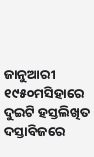ଜାନୁଆରୀ ୧୯୫୦ମସିହାରେ ଦୁଇଟି ହସ୍ତଲିଖିତ ଦସ୍ତାବିଜରେ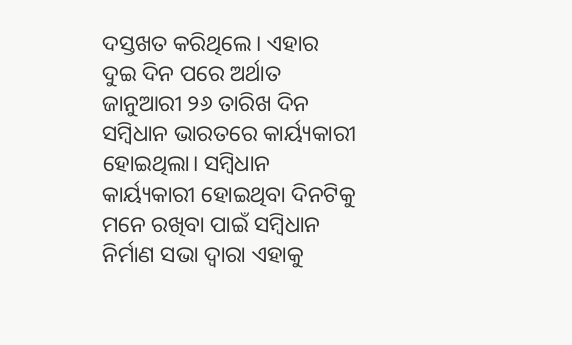ଦସ୍ତଖତ କରିଥିଲେ। ଏହାର ଦୁଇ ଦିନ ପରେ ଅର୍ଥାତ ଜାନୁଆରୀ ୨୬ ତାରିଖ ଦିନ ସମ୍ବିଧାନ ଭାରତରେ କାର୍ୟ୍ୟକାରୀ ହୋଇଥିଲା। ସମ୍ବିଧାନ କାର୍ୟ୍ୟକାରୀ ହୋଇଥିବା ଦିନଟିକୁ ମନେ ରଖିବା ପାଇଁ ସମ୍ବିଧାନ ନିର୍ମାଣ ସଭା ଦ୍ବାରା ଏହାକୁ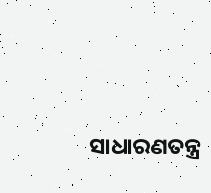ସାଧାରଣତନ୍ତ୍ର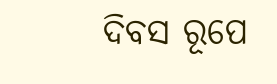ଦିବସ ରୂପେ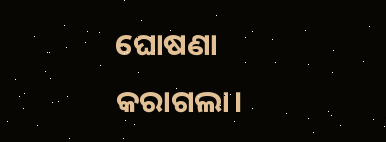ଘୋଷଣା କରାଗଲା।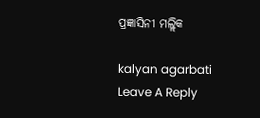ପ୍ରଜ୍ଞାସିନୀ ମଲ୍ଲିକ

kalyan agarbati
Leave A Reply